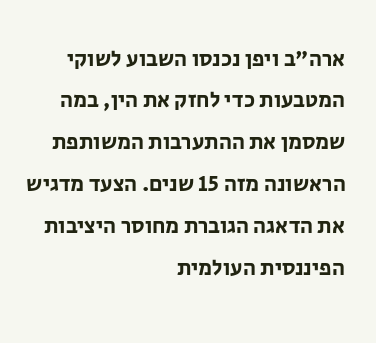ארה"ב ויפן נכנסו השבוע לשוקי המטבעות כדי לחזק את הין, במה שמסמן את ההתערבות המשותפת הראשונה מזה 15 שנים. הצעד מדגיש את הדאגה הגוברת מחוסר היציבות הפיננסית העולמית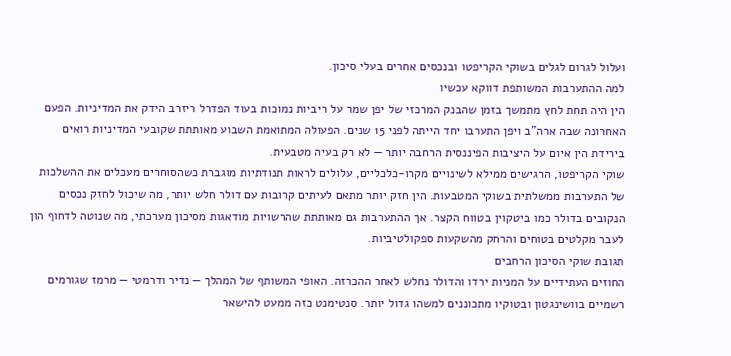ועלול לגרום לגלים בשוקי הקריפטו ובנכסים אחרים בעלי סיכון.
למה ההתערבות המשותפת דווקא עכשיו
הין היה תחת לחץ מתמשך בזמן שהבנק המרכזי של יפן שמר על ריביות נמוכות בעוד הפדרל ריזרב הידק את המדיניות. הפעם האחרונה שבה ארה"ב ויפן התערבו יחד הייתה לפני 15 שנים. הפעולה המתואמת השבוע מאותתת שקובעי המדיניות רואים בירידת הין איום על היציבות הפיננסית הרחבה יותר — לא רק בעיה מטבעית.
שוקי הקריפטו, הרגישים ממילא לשינויים מקרו-כלכליים, עלולים לראות תנודתיות מוגברת כשהסוחרים מעכלים את ההשלכות של התערבות ממשלתית בשוקי המטבעות. הין חזק יותר מתאם לעיתים קרובות עם דולר חלש יותר, מה שיכול לחזק נכסים הנקובים בדולר כמו ביטקוין בטווח הקצר. אך ההתערבות גם מאותתת שהרשויות מודאגות מסיכון מערכתי, מה שנוטה לדחוף הון לעבר מקלטים בטוחים והרחק מהשקעות ספקולטיביות.
תגובת שוקי הסיכון הרחבים
החוזים העתידיים על המניות ירדו והדולר נחלש לאחר ההכרזה. האופי המשותף של המהלך — נדיר ודרמטי — מרמז שגורמים רשמיים בוושינגטון ובטוקיו מתכוננים למשהו גדול יותר. סנטימנט כזה ממעט להישאר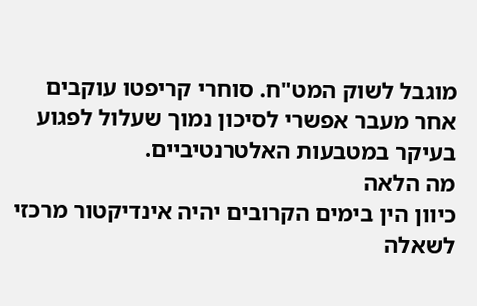מוגבל לשוק המט"ח. סוחרי קריפטו עוקבים אחר מעבר אפשרי לסיכון נמוך שעלול לפגוע בעיקר במטבעות האלטרנטיביים.
מה הלאה
כיוון הין בימים הקרובים יהיה אינדיקטור מרכזי לשאלה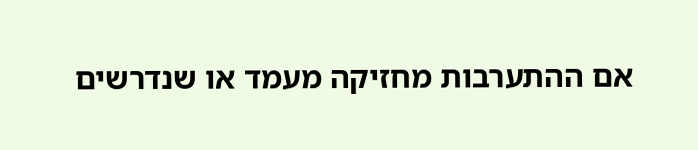אם ההתערבות מחזיקה מעמד או שנדרשים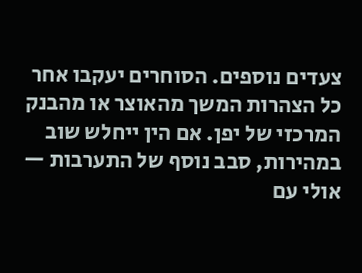צעדים נוספים. הסוחרים יעקבו אחר כל הצהרות המשך מהאוצר או מהבנק המרכזי של יפן. אם הין ייחלש שוב במהירות, סבב נוסף של התערבות — אולי עם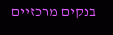בנקים מרכזיים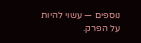נוספים — עשוי להיות על הפרק.